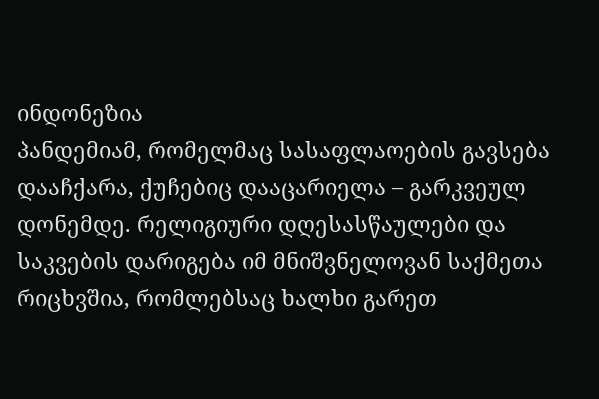ინდონეზია
პანდემიამ, რომელმაც სასაფლაოების გავსება დააჩქარა, ქუჩებიც დააცარიელა – გარკვეულ დონემდე. რელიგიური დღესასწაულები და საკვების დარიგება იმ მნიშვნელოვან საქმეთა რიცხვშია, რომლებსაც ხალხი გარეთ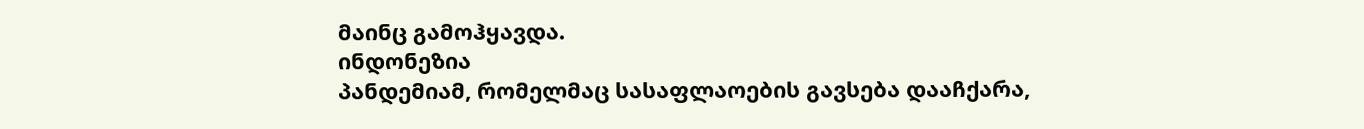მაინც გამოჰყავდა.
ინდონეზია
პანდემიამ, რომელმაც სასაფლაოების გავსება დააჩქარა,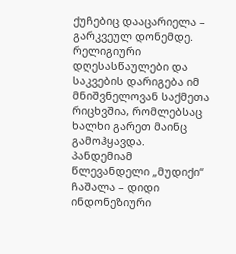ქუჩებიც დააცარიელა – გარკვეულ დონემდე. რელიგიური დღესასწაულები და საკვების დარიგება იმ მნიშვნელოვან საქმეთა რიცხვშია, რომლებსაც ხალხი გარეთ მაინც გამოჰყავდა.
პანდემიამ წლევანდელი „მუდიქი“ ჩაშალა – დიდი ინდონეზიური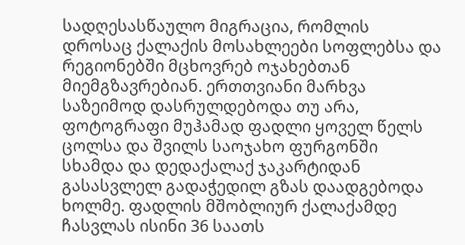სადღესასწაულო მიგრაცია, რომლის დროსაც ქალაქის მოსახლეები სოფლებსა და რეგიონებში მცხოვრებ ოჯახებთან მიემგზავრებიან. ერთთვიანი მარხვა საზეიმოდ დასრულდებოდა თუ არა, ფოტოგრაფი მუჰამად ფადლი ყოველ წელს ცოლსა და შვილს საოჯახო ფურგონში სხამდა და დედაქალაქ ჯაკარტიდან გასასვლელ გადაჭედილ გზას დაადგებოდა ხოლმე. ფადლის მშობლიურ ქალაქამდე ჩასვლას ისინი 36 საათს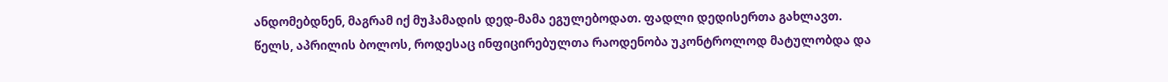ანდომებდნენ, მაგრამ იქ მუჰამადის დედ-მამა ეგულებოდათ. ფადლი დედისერთა გახლავთ.
წელს, აპრილის ბოლოს, როდესაც ინფიცირებულთა რაოდენობა უკონტროლოდ მატულობდა და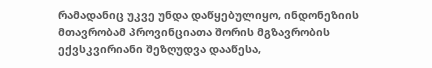რამადანიც უკვე უნდა დაწყებულიყო, ინდონეზიის მთავრობამ პროვინციათა შორის მგზავრობის ექვსკვირიანი შეზღუდვა დააწესა,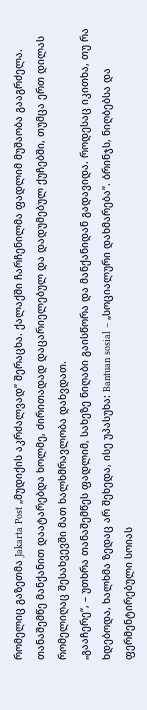რომელიც გაზეთმა Jakarta Post „მუდიქის აკრძალვად“ შერაცხა. ქალაქში ჩარჩენილმა ფადლიმ მუშაობა გააგრძელა. თანაშემწე მანქანით დაატარებდა ხოლმე, ძირითადად დაცარიელებულ და დადუმებულ ქუჩებში, თუმცა ერთ დილას რომელიღაც შესახვევში მათ ხალხმრავლობა დახვდათ.
„გააჩერე“, – უთხრა თანაშემწეს ფადლიმ, სახეზე ნიღაბი გაისწორა და მანქანიდან გადავიდა. როდესაც იკითხა, თუ რა ხდებოდა, ხალხმა ზედაც არ შეხედა, ისე უპასუხა: Bantuan sosial – „სოციალური დახმარება“. ბრინჯს, ნიღბებსა და ფერმენტირებული სოიას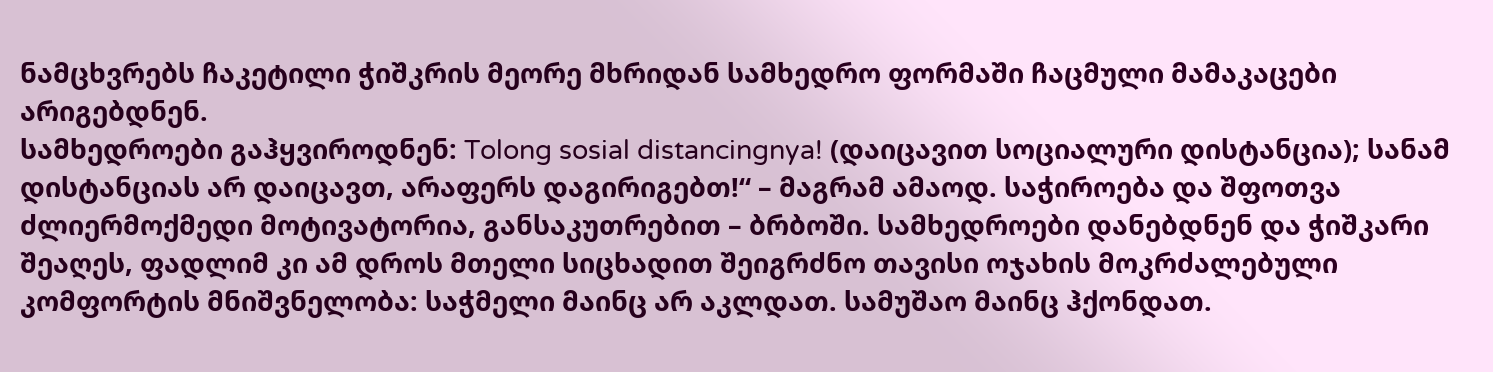ნამცხვრებს ჩაკეტილი ჭიშკრის მეორე მხრიდან სამხედრო ფორმაში ჩაცმული მამაკაცები არიგებდნენ.
სამხედროები გაჰყვიროდნენ: Tolong sosial distancingnya! (დაიცავით სოციალური დისტანცია); სანამ დისტანციას არ დაიცავთ, არაფერს დაგირიგებთ!“ – მაგრამ ამაოდ. საჭიროება და შფოთვა ძლიერმოქმედი მოტივატორია, განსაკუთრებით – ბრბოში. სამხედროები დანებდნენ და ჭიშკარი შეაღეს, ფადლიმ კი ამ დროს მთელი სიცხადით შეიგრძნო თავისი ოჯახის მოკრძალებული კომფორტის მნიშვნელობა: საჭმელი მაინც არ აკლდათ. სამუშაო მაინც ჰქონდათ.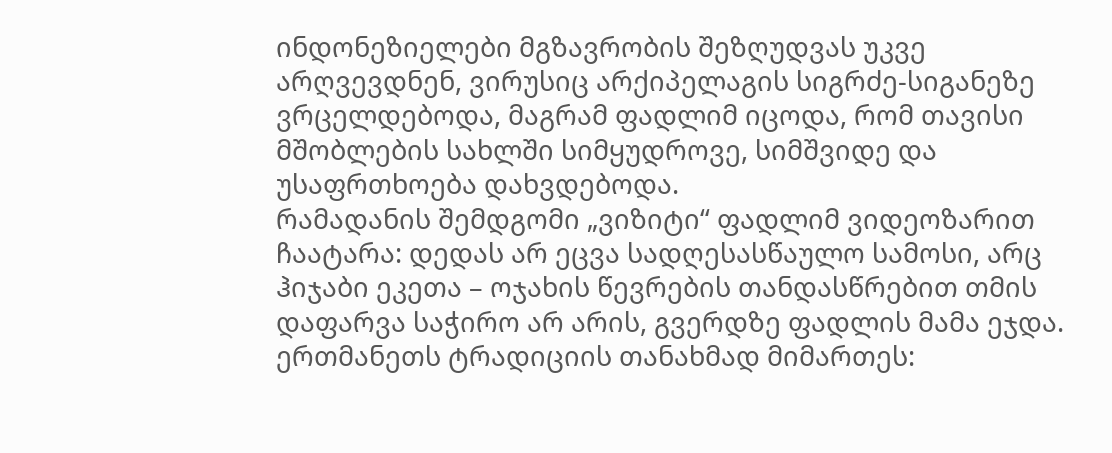ინდონეზიელები მგზავრობის შეზღუდვას უკვე არღვევდნენ, ვირუსიც არქიპელაგის სიგრძე-სიგანეზე ვრცელდებოდა, მაგრამ ფადლიმ იცოდა, რომ თავისი მშობლების სახლში სიმყუდროვე, სიმშვიდე და უსაფრთხოება დახვდებოდა.
რამადანის შემდგომი „ვიზიტი“ ფადლიმ ვიდეოზარით ჩაატარა: დედას არ ეცვა სადღესასწაულო სამოსი, არც ჰიჯაბი ეკეთა – ოჯახის წევრების თანდასწრებით თმის დაფარვა საჭირო არ არის, გვერდზე ფადლის მამა ეჯდა. ერთმანეთს ტრადიციის თანახმად მიმართეს: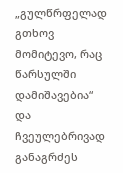„გულწრფელად გთხოვ მომიტევო, რაც წარსულში დამიშავებია“ და ჩვეულებრივად განაგრძეს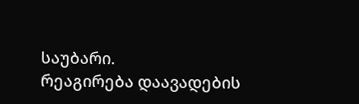საუბარი.
რეაგირება დაავადების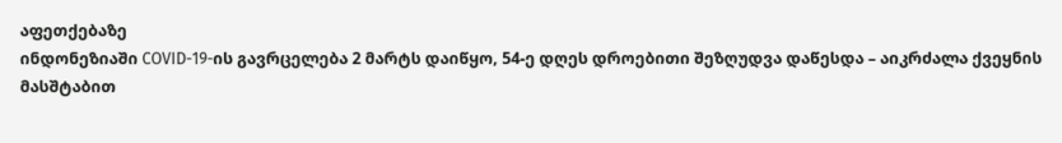აფეთქებაზე
ინდონეზიაში COVID-19-ის გავრცელება 2 მარტს დაიწყო, 54-ე დღეს დროებითი შეზღუდვა დაწესდა – აიკრძალა ქვეყნის მასშტაბით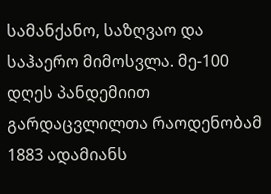სამანქანო, საზღვაო და საჰაერო მიმოსვლა. მე-100 დღეს პანდემიით გარდაცვლილთა რაოდენობამ 1883 ადამიანს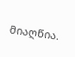მიაღწია.